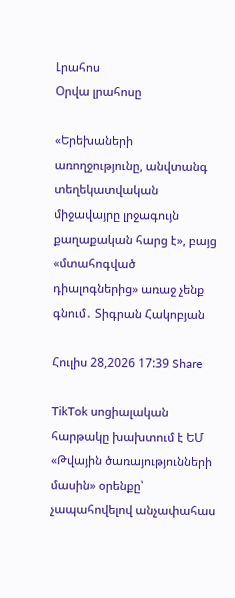Լրահոս
Օրվա լրահոսը

«Երեխաների առողջությունը, անվտանգ տեղեկատվական միջավայրը լրջագույն քաղաքական հարց է», բայց «մտահոգված դիալոգներից» առաջ չենք գնում․ Տիգրան Հակոբյան

Հուլիս 28,2026 17:39 Share

TikTok սոցիալական հարթակը խախտում է ԵՄ «Թվային ծառայությունների մասին» օրենքը՝ չապահովելով անչափահաս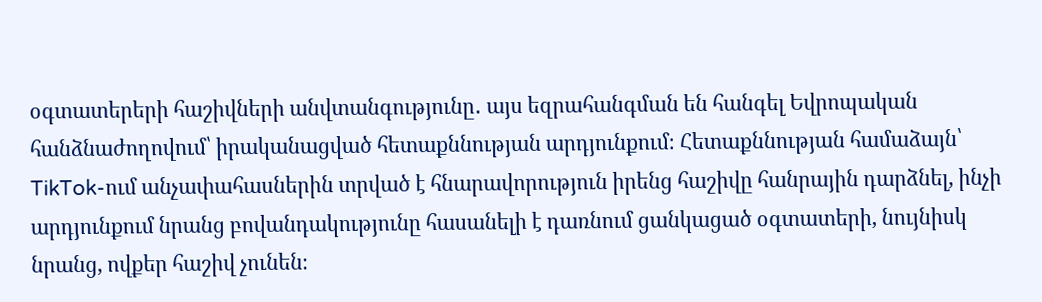օգտատերերի հաշիվների անվտանգությունը․ այս եզրահանգման են հանգել Եվրոպական հանձնաժողովում՝ իրականացված հետաքննության արդյունքում։ Հետաքննության համաձայն՝ TikTok-ում անչափահասներին տրված է հնարավորություն իրենց հաշիվը հանրային դարձնել, ինչի արդյունքում նրանց բովանդակությունը հասանելի է դառնում ցանկացած օգտատերի, նույնիսկ նրանց, ովքեր հաշիվ չունեն։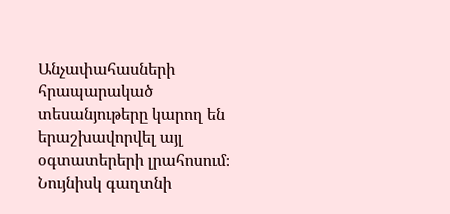Անչափահասների հրապարակած տեսանյութերը կարող են երաշխավորվել այլ օգտատերերի լրահոսում։ Նույնիսկ գաղտնի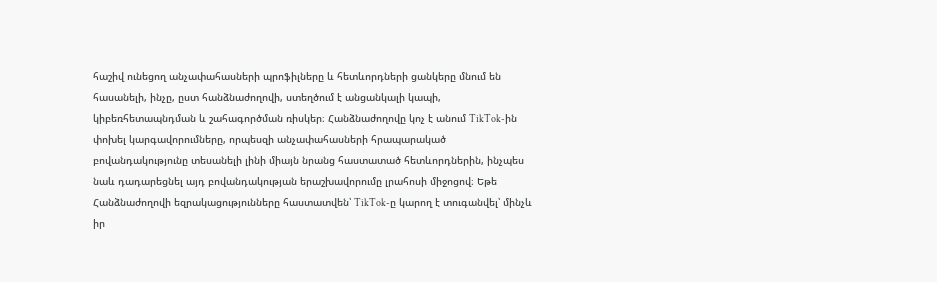հաշիվ ունեցող անչափահասների պրոֆիլները և հետևորդների ցանկերը մնում են հասանելի, ինչը, ըստ հանձնաժողովի, ստեղծում է անցանկալի կապի, կիբեռհետապնդման և շահագործման ռիսկեր։ Հանձնաժողովը կոչ է անում TikTok-ին փոխել կարգավորումները, որպեսզի անչափահասների հրապարակած բովանդակությունը տեսանելի լինի միայն նրանց հաստատած հետևորդներին, ինչպես նաև դադարեցնել այդ բովանդակության երաշխավորումը լրահոսի միջոցով։ Եթե Հանձնաժողովի եզրակացությունները հաստատվեն՝ TikTok-ը կարող է տուգանվել՝ մինչև իր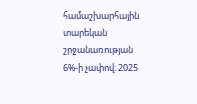համաշխարհային տարեկան շրջանառության 6%-ի չափով։ 2025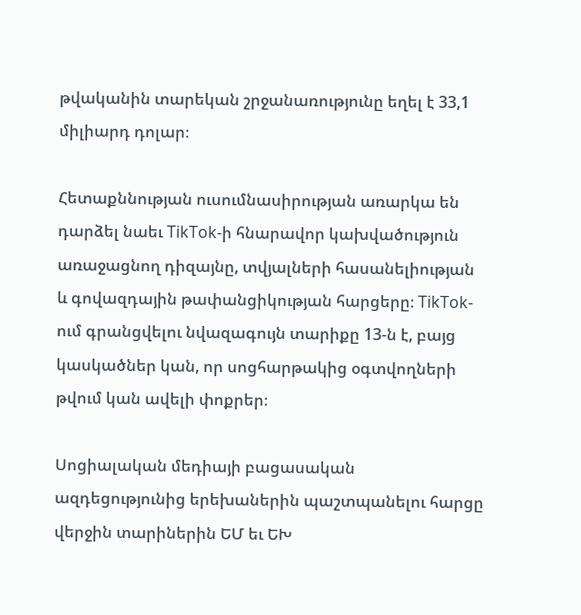թվականին տարեկան շրջանառությունը եղել է 33,1 միլիարդ դոլար։

Հետաքննության ուսումնասիրության առարկա են դարձել նաեւ TikTok-ի հնարավոր կախվածություն առաջացնող դիզայնը, տվյալների հասանելիության և գովազդային թափանցիկության հարցերը։ TikTok-ում գրանցվելու նվազագույն տարիքը 13-ն է, բայց կասկածներ կան, որ սոցհարթակից օգտվողների թվում կան ավելի փոքրեր։

Սոցիալական մեդիայի բացասական ազդեցությունից երեխաներին պաշտպանելու հարցը վերջին տարիներին ԵՄ եւ ԵԽ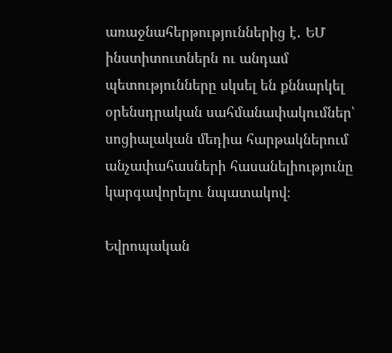առաջնահերթություններից է․ ԵՄ ինստիտուտներն ու անդամ պետությունները սկսել են քննարկել օրենսդրական սահմանափակումներ՝ սոցիալական մեդիա հարթակներում անչափահասների հասանելիությունը կարգավորելու նպատակով։

Եվրոպական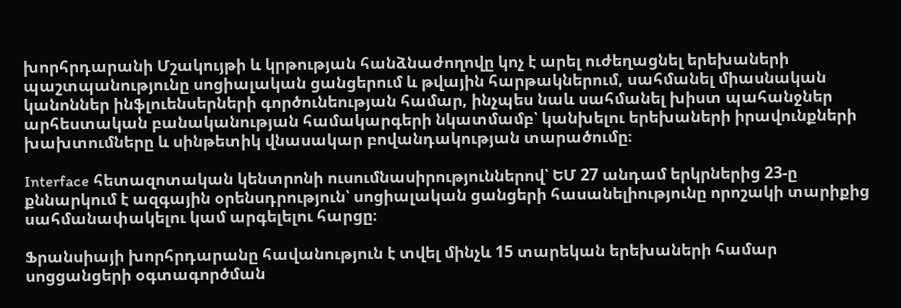խորհրդարանի Մշակույթի և կրթության հանձնաժողովը կոչ է արել ուժեղացնել երեխաների պաշտպանությունը սոցիալական ցանցերում և թվային հարթակներում, սահմանել միասնական կանոններ ինֆլուենսերների գործունեության համար, ինչպես նաև սահմանել խիստ պահանջներ արհեստական բանականության համակարգերի նկատմամբ՝ կանխելու երեխաների իրավունքների խախտումները և սինթետիկ վնասակար բովանդակության տարածումը։

Interface հետազոտական կենտրոնի ուսումնասիրություններով՝ ԵՄ 27 անդամ երկրներից 23-ը քննարկում է ազգային օրենսդրություն՝ սոցիալական ցանցերի հասանելիությունը որոշակի տարիքից սահմանափակելու կամ արգելելու հարցը։

Ֆրանսիայի խորհրդարանը հավանություն է տվել մինչև 15 տարեկան երեխաների համար սոցցանցերի օգտագործման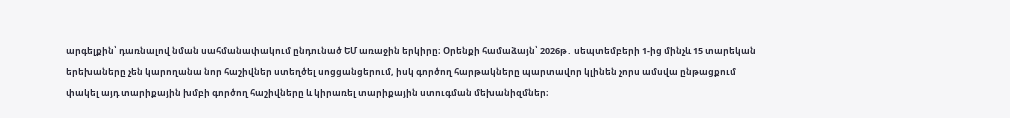արգելքին՝ դառնալով նման սահմանափակում ընդունած ԵՄ առաջին երկիրը։ Օրենքի համաձայն՝ 2026թ․ սեպտեմբերի 1-ից մինչև 15 տարեկան երեխաները չեն կարողանա նոր հաշիվներ ստեղծել սոցցանցերում, իսկ գործող հարթակները պարտավոր կլինեն չորս ամսվա ընթացքում փակել այդ տարիքային խմբի գործող հաշիվները և կիրառել տարիքային ստուգման մեխանիզմներ։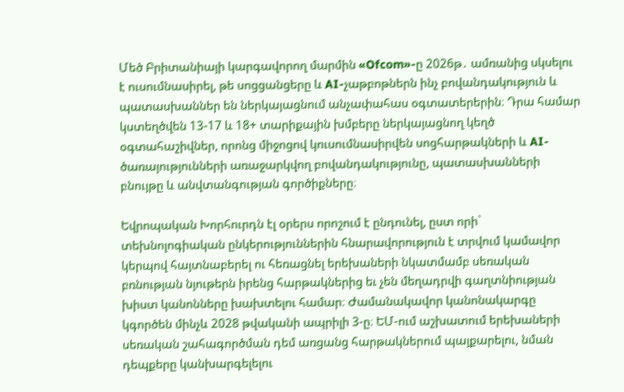Մեծ Բրիտանիայի կարգավորող մարմին «Ofcom»-ը 2026թ․ ամռանից սկսելու է ուսումնասիրել, թե սոցցանցերը և AI-չաթբոթներն ինչ բովանդակություն և պատասխաններ են ներկայացնում անչափահաս օգտատերերին։ Դրա համար կստեղծվեն 13-17 և 18+ տարիքային խմբերը ներկայացնող կեղծ օգտահաշիվներ, որոնց միջոցով կուսումնասիրվեն սոցհարթակների և AI-ծառայությունների առաջարկվող բովանդակությունը, պատասխանների բնույթը և անվտանգության գործիքները։

Եվրոպական Խորհուրդն էլ օրերս որոշում է ընդունել, ըստ որի` տեխնոլոգիական ընկերություններին հնարավորություն է տրվում կամավոր կերպով հայտնաբերել ու հեռացնել երեխաների նկատմամբ սեռական բռնության նյութերն իրենց հարթակներից եւ չեն մեղադրվի գաղտնիության խիստ կանոնները խախտելու համար։ Ժամանակավոր կանոնակարգը կգործեն մինչև 2028 թվականի ապրիլի 3-ը։ ԵՄ-ում աշխատում երեխաների սեռական շահագործման դեմ առցանց հարթակներում պայքարելու, նման դեպքերը կանխարգելելու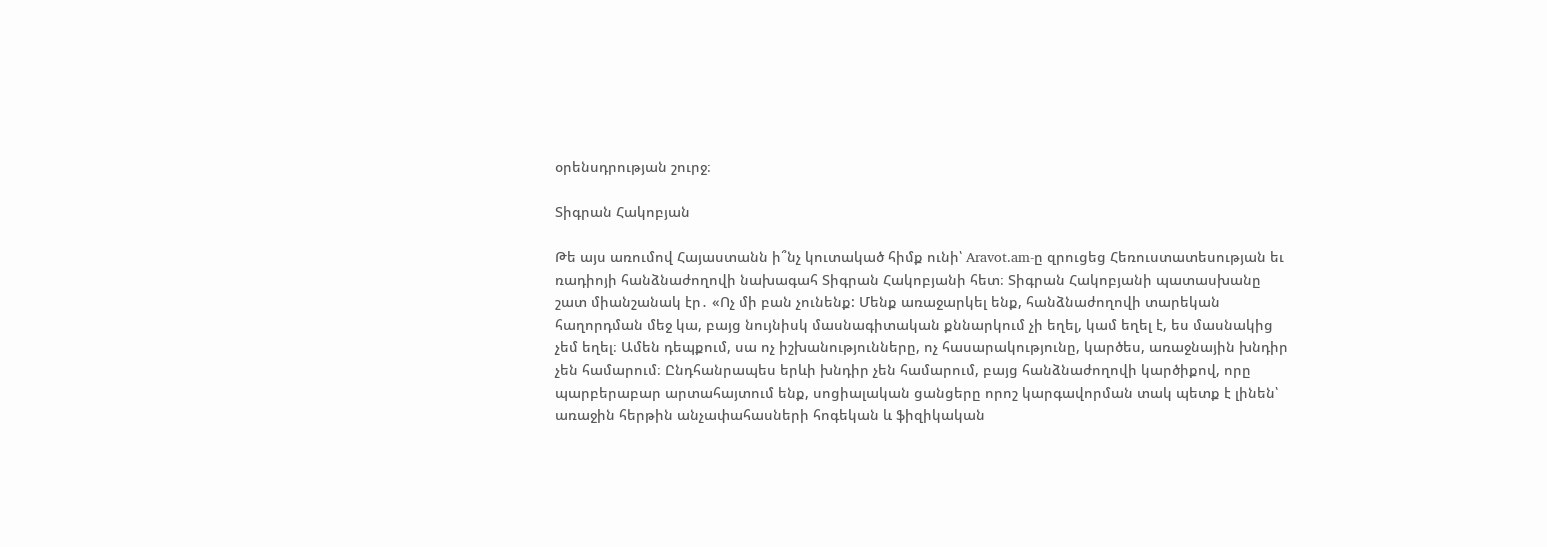օրենսդրության շուրջ։

Տիգրան Հակոբյան

Թե այս առումով Հայաստանն ի՞նչ կուտակած հիմք ունի՝ Aravot.am-ը զրուցեց Հեռուստատեսության եւ ռադիոյի հանձնաժողովի նախագահ Տիգրան Հակոբյանի հետ։ Տիգրան Հակոբյանի պատասխանը շատ միանշանակ էր․ «Ոչ մի բան չունենք: Մենք առաջարկել ենք, հանձնաժողովի տարեկան հաղորդման մեջ կա, բայց նույնիսկ մասնագիտական քննարկում չի եղել, կամ եղել է, ես մասնակից չեմ եղել։ Ամեն դեպքում, սա ոչ իշխանությունները, ոչ հասարակությունը, կարծես, առաջնային խնդիր չեն համարում։ Ընդհանրապես երևի խնդիր չեն համարում, բայց հանձնաժողովի կարծիքով, որը պարբերաբար արտահայտում ենք, սոցիալական ցանցերը որոշ կարգավորման տակ պետք է լինեն՝ առաջին հերթին անչափահասների հոգեկան և ֆիզիկական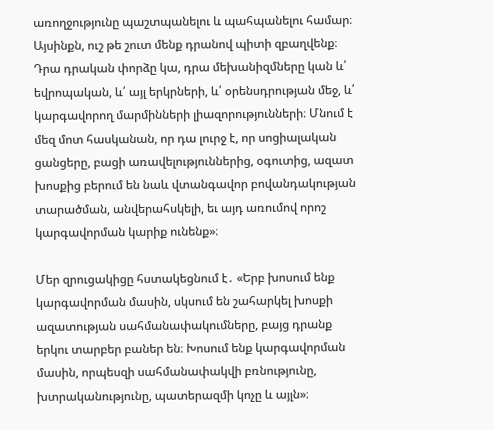առողջությունը պաշտպանելու և պահպանելու համար։ Այսինքն, ուշ թե շուտ մենք դրանով պիտի զբաղվենք։ Դրա դրական փորձը կա, դրա մեխանիզմները կան և՛ եվրոպական, և՛ այլ երկրների, և՛ օրենսդրության մեջ, և՛ կարգավորող մարմինների լիազորությունների։ Մնում է մեզ մոտ հասկանան, որ դա լուրջ է, որ սոցիալական ցանցերը, բացի առավելություններից, օգուտից, ազատ խոսքից բերում են նաև վտանգավոր բովանդակության տարածման, անվերահսկելի, եւ այդ առումով որոշ կարգավորման կարիք ունենք»։

Մեր զրուցակիցը հստակեցնում է․ «Երբ խոսում ենք կարգավորման մասին, սկսում են շահարկել խոսքի ազատության սահմանափակումները, բայց դրանք երկու տարբեր բաներ են։ Խոսում ենք կարգավորման մասին, որպեսզի սահմանափակվի բռնությունը, խտրականությունը, պատերազմի կոչը և այլն»։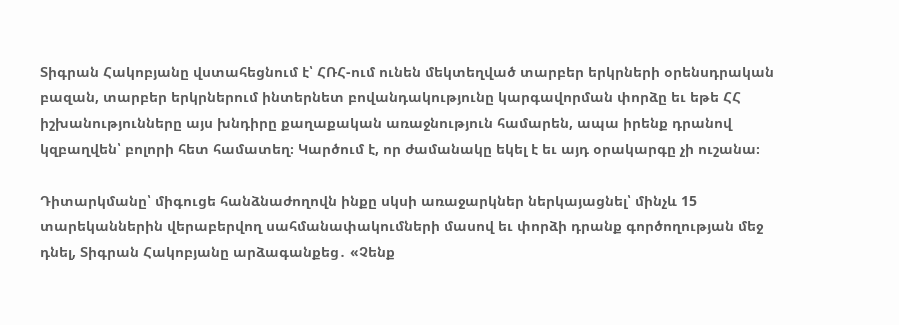Տիգրան Հակոբյանը վստահեցնում է՝ ՀՌՀ-ում ունեն մեկտեղված տարբեր երկրների օրենսդրական բազան, տարբեր երկրներում ինտերնետ բովանդակությունը կարգավորման փորձը եւ եթե ՀՀ իշխանությունները այս խնդիրը քաղաքական առաջնություն համարեն, ապա իրենք դրանով կզբաղվեն՝ բոլորի հետ համատեղ։ Կարծում է, որ ժամանակը եկել է եւ այդ օրակարգը չի ուշանա։

Դիտարկմանը՝ միգուցե հանձնաժողովն ինքը սկսի առաջարկներ ներկայացնել՝ մինչև 15 տարեկաններին վերաբերվող սահմանափակումների մասով եւ փորձի դրանք գործողության մեջ դնել, Տիգրան Հակոբյանը արձագանքեց․ «Չենք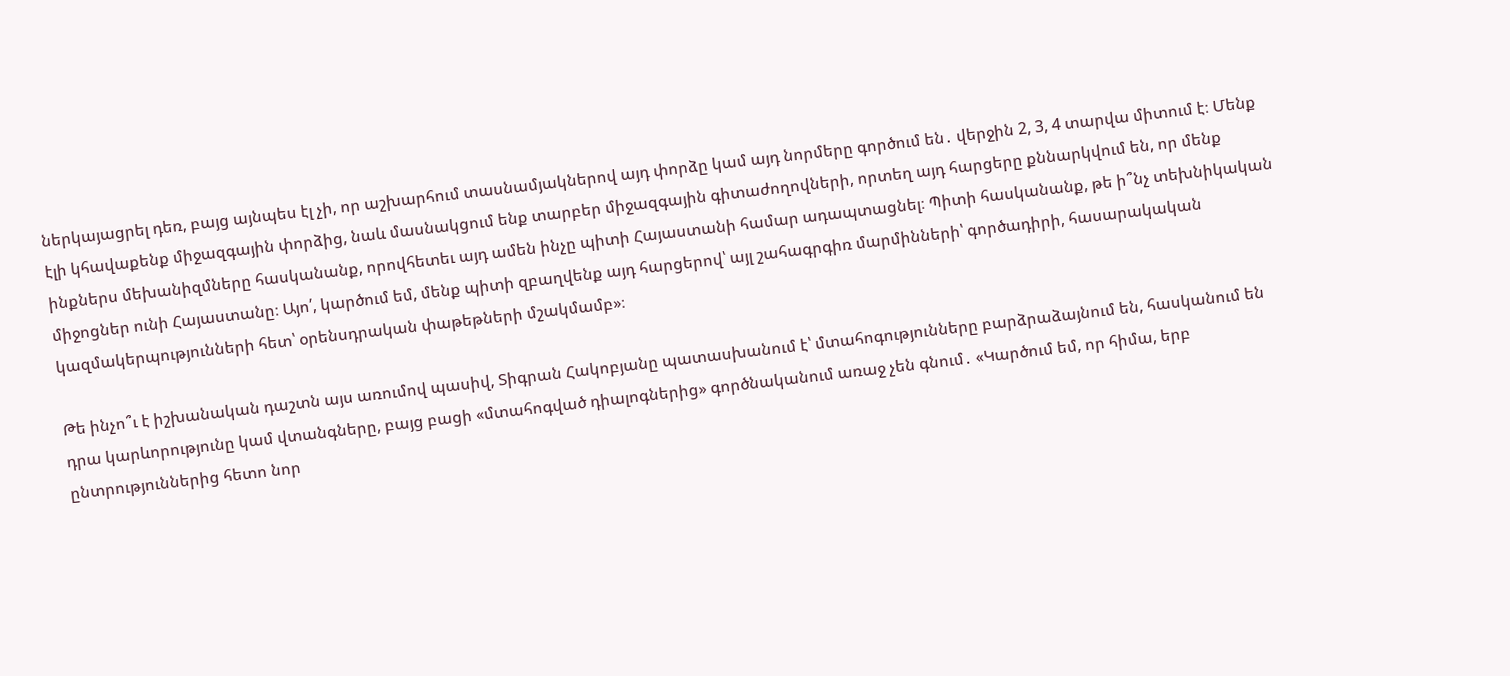ներկայացրել դեռ, բայց այնպես էլ չի, որ աշխարհում տասնամյակներով այդ փորձը կամ այդ նորմերը գործում են․ վերջին 2, 3, 4 տարվա միտում է։ Մենք էլի կհավաքենք միջազգային փորձից, նաև մասնակցում ենք տարբեր միջազգային գիտաժողովների, որտեղ այդ հարցերը քննարկվում են, որ մենք ինքներս մեխանիզմները հասկանանք, որովհետեւ այդ ամեն ինչը պիտի Հայաստանի համար ադապտացնել։ Պիտի հասկանանք, թե ի՞նչ տեխնիկական միջոցներ ունի Հայաստանը։ Այո՛, կարծում եմ, մենք պիտի զբաղվենք այդ հարցերով՝ այլ շահագրգիռ մարմինների՝ գործադիրի, հասարակական կազմակերպությունների հետ՝ օրենսդրական փաթեթների մշակմամբ»։

Թե ինչո՞ւ է իշխանական դաշտն այս առումով պասիվ, Տիգրան Հակոբյանը պատասխանում է՝ մտահոգությունները բարձրաձայնում են, հասկանում են դրա կարևորությունը կամ վտանգները, բայց բացի «մտահոգված դիալոգներից» գործնականում առաջ չեն գնում․ «Կարծում եմ, որ հիմա, երբ ընտրություններից հետո նոր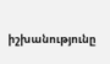իշխանությունը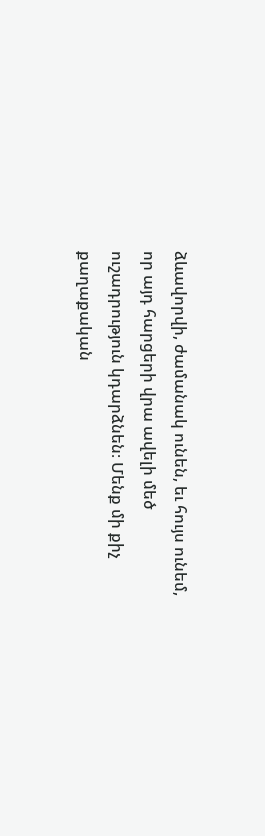ձևավորվի, ժամանակ ունեն, եւ հույս ունեմ, որ այդ հարցերի վրա ավելի մեծ ուշադրություն կդարձնեն։ Մենք մի քիչ քաղաքական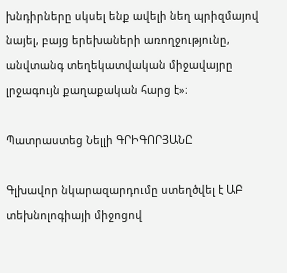խնդիրները սկսել ենք ավելի նեղ պրիզմայով նայել, բայց երեխաների առողջությունը, անվտանգ տեղեկատվական միջավայրը լրջագույն քաղաքական հարց է»։

Պատրաստեց Նելլի ԳՐԻԳՈՐՅԱՆԸ

Գլխավոր նկարազարդումը ստեղծվել է ԱԲ տեխնոլոգիայի միջոցով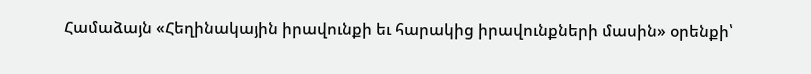Համաձայն «Հեղինակային իրավունքի եւ հարակից իրավունքների մասին» օրենքի՝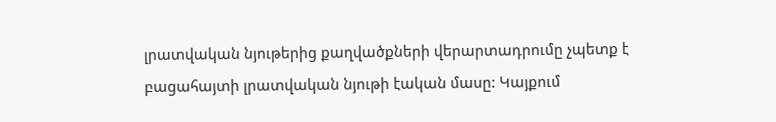լրատվական նյութերից քաղվածքների վերարտադրումը չպետք է բացահայտի լրատվական նյութի էական մասը: Կայքում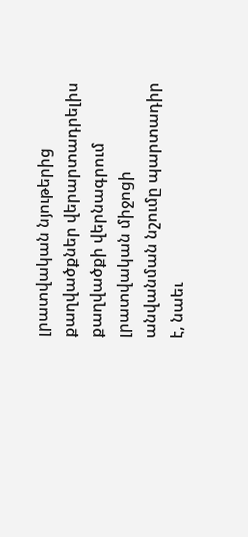լրատվական նյութերից քաղվածքներ վերարտադրելիս քաղվածքի վերնագրում լրատվական միջոցի անվանման նշումը պարտադիր է, նաեւ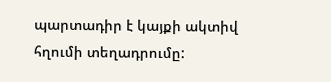պարտադիր է կայքի ակտիվ հղումի տեղադրումը: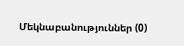Մեկնաբանություններ (0)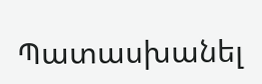Պատասխանել